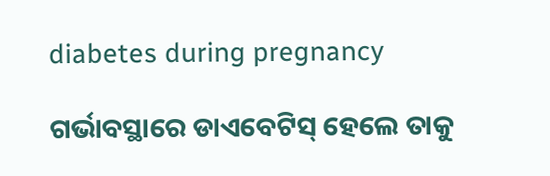diabetes during pregnancy

ଗର୍ଭାବସ୍ଥାରେ ଡାଏବେଟିସ୍‌ ହେଲେ ତାକୁ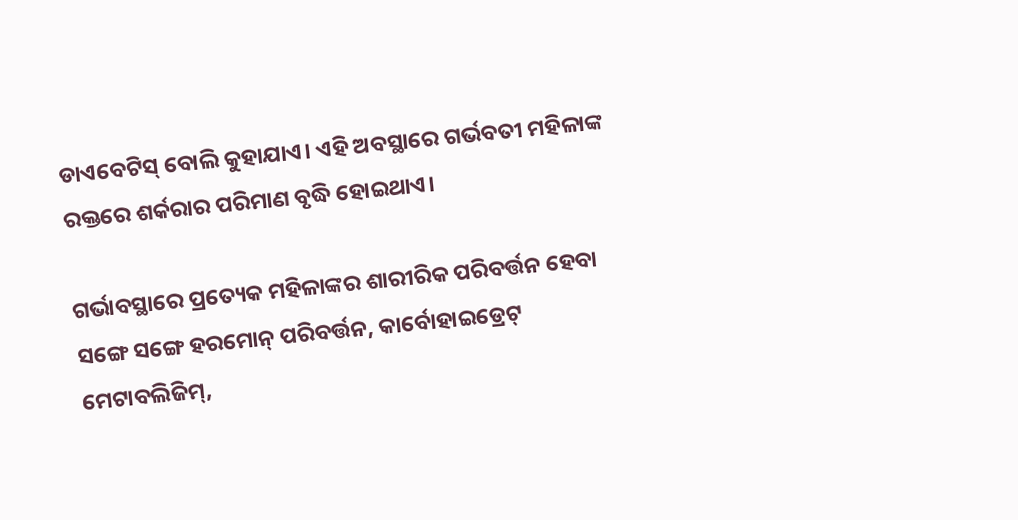ଡାଏବେଟିସ୍ ବୋଲି କୁହାଯାଏ। ଏହି ଅବସ୍ଥାରେ ଗର୍ଭବତୀ ମହିଳାଙ୍କ ରକ୍ତରେ ଶର୍କରାର ପରିମାଣ ବୃଦ୍ଧି ହୋଇଥାଏ।

ଗର୍ଭାବସ୍ଥାରେ ପ୍ରତ୍ୟେକ ମହିଳାଙ୍କର ଶାରୀରିକ ପରିବର୍ତ୍ତନ ହେବା ସଙ୍ଗେ ସଙ୍ଗେ ହରମୋନ୍‌ ପରିବର୍ତ୍ତନ, କାର୍ବୋହାଇଡ୍ରେଟ୍‌ ମେଟାବଲିଜିମ୍‌,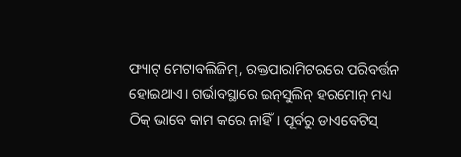ଫ୍ୟାଟ୍‌ ମେଟାବଲିଜିମ୍‌, ରକ୍ତପାରାମିଟରରେ ପରିବର୍ତ୍ତନ ହୋଇଥାଏ। ଗର୍ଭାବସ୍ଥାରେ ଇନ୍‌ସୁଲିନ୍‌ ହରମୋନ୍‌ ମଧ୍ୟ ଠିକ୍‌ ଭାବେ କାମ କରେ ନାହିଁ। ପୂର୍ବରୁ ଡାଏବେଟିସ୍‌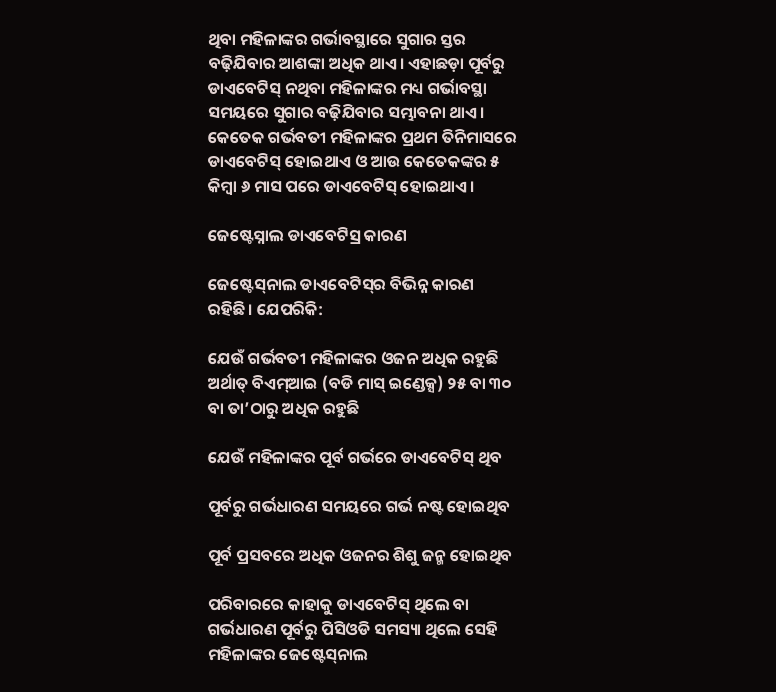ଥିବା ମହିଳାଙ୍କର ଗର୍ଭାବସ୍ଥାରେ ସୁଗାର ସ୍ତର ବଢ଼ିଯିବାର ଆଶଙ୍କା ଅଧିକ ଥାଏ। ଏହାଛଡ଼ା ପୂର୍ବରୁ ଡାଏବେଟିସ୍‌ ନଥିବା ମହିଳାଙ୍କର ମଧ୍ୟ ଗର୍ଭାବସ୍ଥା ସମୟରେ ସୁଗାର ବଢ଼ିଯିବାର ସମ୍ଭାବନା ଥାଏ। କେତେକ ଗର୍ଭବତୀ ମହିଳାଙ୍କର ପ୍ରଥମ ତିନିମାସରେ ଡାଏବେଟିସ୍‌ ହୋଇଥାଏ ଓ ଆଉ କେତେକଙ୍କର ୫ କିମ୍ବା ୬ ମାସ ପରେ ଡାଏବେଟିସ୍‌ ହୋଇଥାଏ।

ଜେଷ୍ଟେସ୍ନାଲ ଡାଏବେଟିସ୍ର କାରଣ

ଜେଷ୍ଟେସ୍‌ନାଲ ଡାଏବେଟିସ୍‌ର ବିଭିନ୍ନ କାରଣ ରହିଛି। ଯେପରିକି:

ଯେଉଁ ଗର୍ଭବତୀ ମହିଳାଙ୍କର ଓଜନ ଅଧିକ ରହୁଛି ଅର୍ଥାତ୍‌ ବିଏମ୍‌ଆଇ (ବଡି ମାସ୍‌ ଇଣ୍ଡେକ୍ସ) ୨୫ ବା ୩୦ ବା ତା’ଠାରୁ ଅଧିକ ରହୁଛି

ଯେଉଁ ମହିଳାଙ୍କର ପୂର୍ବ ଗର୍ଭରେ ଡାଏବେଟିସ୍‌ ଥିବ

ପୂର୍ବରୁ ଗର୍ଭଧାରଣ ସମୟରେ ଗର୍ଭ ନଷ୍ଟ ହୋଇଥିବ

ପୂର୍ବ ପ୍ରସବରେ ଅଧିକ ଓଜନର ଶିଶୁ ଜନ୍ମ ହୋଇଥିବ

ପରିବାରରେ କାହାକୁ ଡାଏବେଟିସ୍‌ ଥିଲେ ବା ଗର୍ଭଧାରଣ ପୂର୍ବରୁ ପିସିଓଡି ସମସ୍ୟା ଥିଲେ ସେହି ମହିଳାଙ୍କର ଜେଷ୍ଟେସ୍‌ନାଲ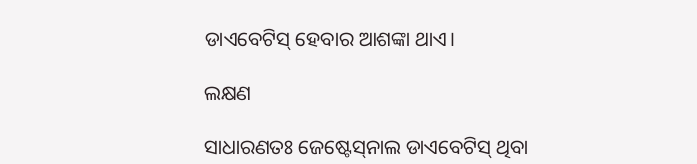ଡାଏବେଟିସ୍‌ ହେବାର ଆଶଙ୍କା ଥାଏ।

ଲକ୍ଷଣ

ସାଧାରଣତଃ ଜେଷ୍ଟେସ୍‌ନାଲ ଡାଏବେଟିସ୍‌ ଥିବା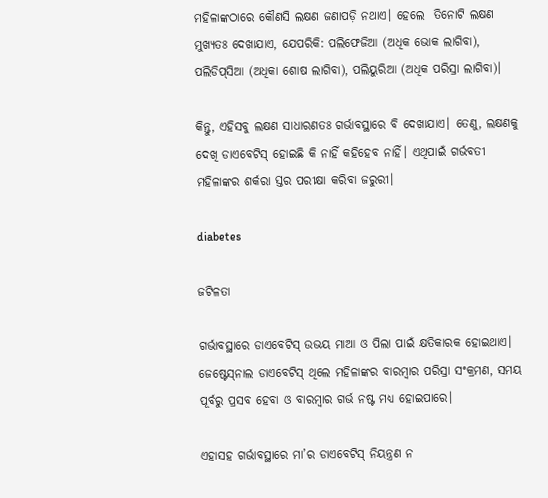ମହିଳାଙ୍କଠାରେ କୌଣସି ଲକ୍ଷଣ ଜଣାପଡ଼ି ନଥାଏ। ହେଲେ  ତିନୋଟି ଲକ୍ଷଣ ମୁଖ୍ୟତଃ ଦେଖାଯାଏ, ଯେପରିକି: ପଲିଫେଜିଆ (ଅଧିକ ଭୋକ ଲାଗିବା), ପଲିଡିପ୍‌ସିଆ (ଅଧିକା ଶୋଷ ଲାଗିବା), ପଲିୟୁରିଆ (ଅଧିକ ପରିସ୍ରା ଲାଗିବା)।

କିନ୍ତୁ, ଏହିସବୁ ଲକ୍ଷଣ ସାଧାରଣତଃ ଗର୍ଭାବସ୍ଥାରେ ବି ଦେଖାଯାଏ। ତେଣୁ, ଲକ୍ଷଣକୁ ଦେଖି ଡାଏବେଟିସ୍‌ ହୋଇଛି କି ନାହିଁ କହିହେବ ନାହିଁ। ଏଥିପାଇଁ ଗର୍ଭବତୀ ମହିଳାଙ୍କର ଶର୍କରା ସ୍ତର ପରୀକ୍ଷା କରିବା ଜରୁରୀ।

diabetes

ଜଟିଳତା

ଗର୍ଭାବସ୍ଥାରେ ଡାଏବେଟିସ୍ ଉଭୟ ମାଆ ଓ ପିଲା ପାଇଁ କ୍ଷତିକାରକ ହୋଇଥାଏ। ଜେଷ୍ଟେସ୍‌ନାଲ ଡାଏବେଟିସ୍‌ ଥିଲେ ମହିଳାଙ୍କର ବାରମ୍ବାର ପରିସ୍ରା ସଂକ୍ରମଣ, ସମୟ ପୂର୍ବରୁ ପ୍ରସବ ହେବା ଓ ବାରମ୍ବାର ଗର୍ଭ ନଷ୍ଟ ମଧ୍ୟ ହୋଇପାରେ।

ଏହାସହ ଗର୍ଭାବସ୍ଥାରେ ମା’ର ଡାଏବେଟିସ୍‌ ନିୟନ୍ତ୍ରଣ ନ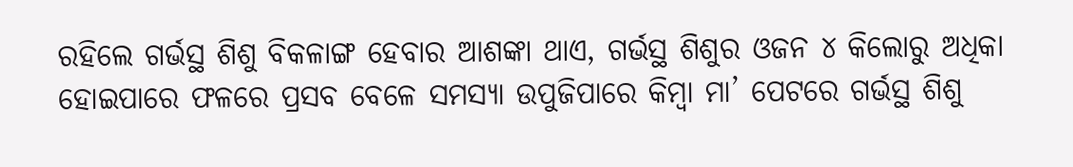ରହିଲେ ଗର୍ଭସ୍ଥ ଶିଶୁ ବିକଳାଙ୍ଗ ହେବାର ଆଶଙ୍କା ଥାଏ, ଗର୍ଭସ୍ଥ ଶିଶୁର ଓଜନ ୪ କିଲୋରୁ ଅଧିକା ହୋଇପାରେ ଫଳରେ ପ୍ରସବ ବେଳେ ସମସ୍ୟା ଉପୁଜିପାରେ କିମ୍ବା ମା’ ପେଟରେ ଗର୍ଭସ୍ଥ ଶିଶୁ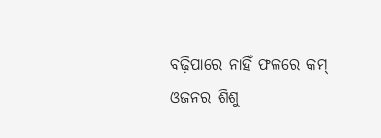ବଢ଼ିପାରେ ନାହିଁ ଫଳରେ କମ୍‌ ଓଜନର ଶିଶୁ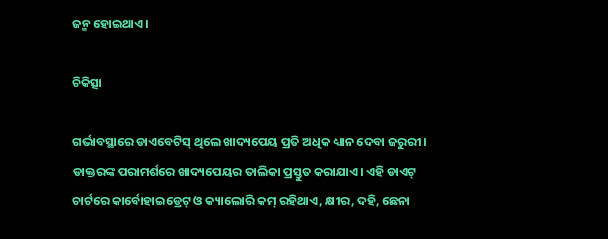ଜନ୍ମ ହୋଇଥାଏ।

ଚିକିତ୍ସା

ଗର୍ଭାବସ୍ଥାରେ ଡାଏବେଟିସ୍‌ ଥିଲେ ଖାଦ୍ୟପେୟ ପ୍ରତି ଅଧିକ ଧ୍ୟାନ ଦେବା ଜରୁରୀ। ଡାକ୍ତରଙ୍କ ପରାମର୍ଶରେ ଖାଦ୍ୟପେୟର ତାଲିକା ପ୍ରସ୍ତୁତ କରାଯାଏ। ଏହି ଡାଏଟ୍‌ ଚାର୍ଟରେ କାର୍ବୋହାଇଡ୍ରେଟ୍‌ ଓ କ୍ୟାଲୋରି କମ୍‌ ରହିଥାଏ, କ୍ଷୀର, ଦହି, ଛେନା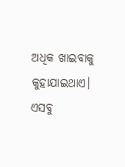ଅଧିକ ଖାଇବାକୁ କୁହାଯାଇଥାଏ। ଏସବୁ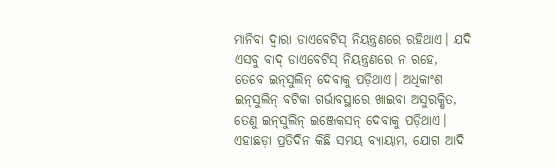ମାନିବା ଦ୍ୱାରା ଡାଏବେଟିସ୍‌ ନିୟନ୍ତ୍ରଣରେ ରହିଥାଏ। ଯଦି ଏସବୁ ବାଦ୍‌ ଡାଏବେଟିସ୍‌ ନିୟନ୍ତ୍ରଣରେ ନ ରହେ, ତେବେ ଇନ୍‌ସୁଲିନ୍‌ ଦେବାକୁ ପଡ଼ିଥାଏ। ଅଧିକାଂଶ ଇନ୍‌ସୁଲିନ୍‌ ବଟିକା ଗର୍ଭାବସ୍ଥାରେ ଖାଇବା ଅସୁରକ୍ଷିତ, ତେଣୁ ଇନ୍‌ସୁଲିନ୍‌ ଇଞ୍ଜେକସନ୍‌ ଦେବାକୁ ପଡ଼ିଥାଏ। ଏହାଛଡ଼ା ପ୍ରତିଦିନ କିଛି ସମୟ ବ୍ୟାୟାମ, ଯୋଗ ଆଦି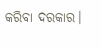କରିବା ଦରକାର।